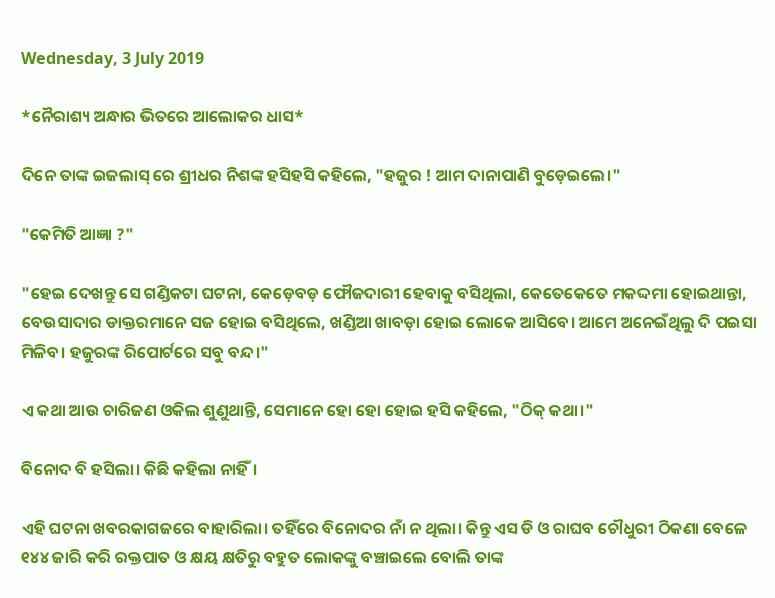Wednesday, 3 July 2019

*ନୈରାଶ୍ୟ ଅନ୍ଧାର ଭିତରେ ଆଲୋକର ଧାସ*

ଦିନେ ତାଙ୍କ ଇଜଲାସ୍ ରେ ଶ୍ରୀଧର ନିଶଙ୍କ ହସିହସି କହିଲେ, "ହଜୁର ! ଆମ ଦାନାପାଣି ବୁଡ଼େଇଲେ।"

"କେମିତି ଆଜ୍ଞା ?"

"ହେଇ ଦେଖନ୍ତୁ ସେ ଗଣ୍ଡିକଟା ଘଟନା, କେଡ଼େବଡ଼ ଫୌଜଦାରୀ ହେବାକୁ ବସିଥିଲା, କେତେକେତେ ମକଦ୍ଦମା ହୋଇଥାନ୍ତା, ବେଉସାଦାର ଡାକ୍ତରମାନେ ସଜ ହୋଇ ବସିଥିଲେ, ଖଣ୍ଡିଆ ଖାବଡ଼ା ହୋଇ ଲୋକେ ଆସିବେ। ଆମେ ଅନେଇଁଥିଲୁ ଦି ପଇସା ମିଳିବ। ହଜୁରଙ୍କ ରିପୋର୍ଟରେ ସବୁ ବନ୍ଦ।"

ଏ କଥା ଆଉ ଚାରିଜଣ ଓକିଲ ଶୁଣୁଥାନ୍ତି, ସେମାନେ ହୋ ହୋ ହୋଇ ହସି କହିଲେ, "ଠିକ୍ କଥା।"

ବିନୋଦ ବି ହସିଲା। କିଛି କହିଲା ନାହିଁ।

ଏହି ଘଟନା ଖବରକାଗଜରେ ବାହାରିଲା। ତହିଁରେ ବିନୋଦର ନାଁ ନ ଥିଲା। କିନ୍ତୁ ଏସ ଡି ଓ ରାଘବ ଚୌଧୁରୀ ଠିକଣା ବେଳେ ୧୪୪ ଜାରି କରି ରକ୍ତପାତ ଓ କ୍ଷୟ କ୍ଷତିରୁ ବହୁତ ଲୋକଙ୍କୁ ବଞ୍ଚାଇଲେ ବୋଲି ତାଙ୍କ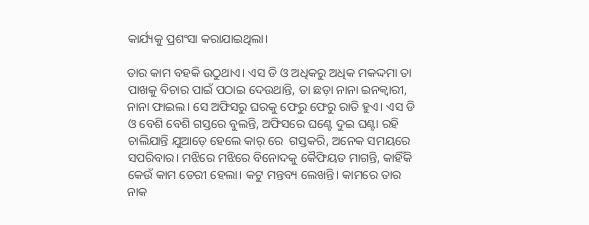କାର୍ଯ୍ୟକୁ ପ୍ରଶଂସା କରାଯାଇଥିଲା।

ତାର କାମ ବହକି ଉଠୁଥାଏ। ଏସ ଡି ଓ ଅଧିକରୁ ଅଧିକ ମକଦ୍ଦମା ତା ପାଖକୁ ବିଚାର ପାଇଁ ପଠାଇ ଦେଉଥାନ୍ତି, ତା ଛଡ଼ା ନାନା ଇନକ୍ୱାରୀ, ନାନା ଫାଇଲ। ସେ ଅଫିସରୁ ଘରକୁ ଫେରୁ ଫେରୁ ରାତି ହୁଏ। ଏସ ଡି ଓ ବେଶି ବେଶି ଗସ୍ତରେ ବୁଲନ୍ତି, ଅଫିସରେ ଘଣ୍ଟେ ଦୁଇ ଘଣ୍ଟା ରହି ଚାଲିଯାନ୍ତି ଯୁଆଡ଼େ ହେଲେ କାର୍ ରେ  ଗସ୍ତକରି, ଅନେକ ସମୟରେ ସପରିବାର। ମଝିରେ ମଝିରେ ବିନୋଦକୁ କୈଫିୟତ ମାଗନ୍ତି, କାହିଁକି କେଉଁ କାମ ଡେରୀ ହେଲା। କଟୁ ମନ୍ତବ୍ୟ ଲେଖନ୍ତି। କାମରେ ତାର ନାକ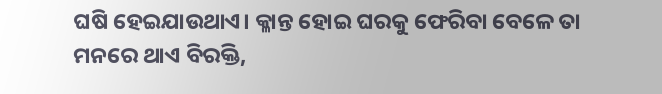ଘଷି ହେଇଯାଉଥାଏ। କ୍ଳାନ୍ତ ହୋଇ ଘରକୁ ଫେରିବା ବେଳେ ତା ମନରେ ଥାଏ ବିରକ୍ତି,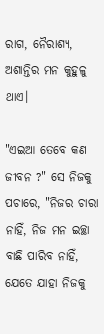ରାଗ, ନୈରାଶ୍ୟ, ଅଶାନ୍ତିର ମନ କୁହୁଳୁ ଥାଏ।

"ଏଇଆ ତେବେ କଣ ଜୀବନ ?" ସେ ନିଜକୁ ପଚାରେ, "ନିଜର ଚାରା ନାହିଁ, ନିଜ ମନ ଇଚ୍ଛା ବାଛି ପାରିବ ନାହିଁ, ଯେତେ ଯାହା ନିଜକୁ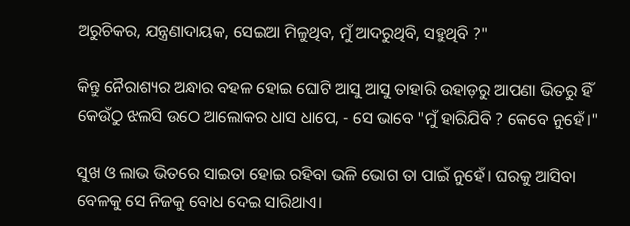ଅରୁଚିକର, ଯନ୍ତ୍ରଣାଦାୟକ, ସେଇଆ ମିଳୁଥିବ, ମୁଁ ଆଦରୁଥିବି, ସହୁଥିବି ?"

କିନ୍ତୁ ନୈରାଶ୍ୟର ଅନ୍ଧାର ବହଳ ହୋଇ ଘୋଟି ଆସୁ ଆସୁ ତାହାରି ଉହାଡ଼ରୁ ଆପଣା ଭିତରୁ ହିଁ କେଉଁଠୁ ଝଲସି ଉଠେ ଆଲୋକର ଧାସ ଧାପେ, - ସେ ଭାବେ "ମୁଁ ହାରିଯିବି ? କେବେ ନୁହେଁ।"

ସୁଖ ଓ ଲାଭ ଭିତରେ ସାଇତା ହୋଇ ରହିବା ଭଳି ଭୋଗ ତା ପାଇଁ ନୁହେଁ। ଘରକୁ ଆସିବା ବେଳକୁ ସେ ନିଜକୁ ବୋଧ ଦେଇ ସାରିଥାଏ।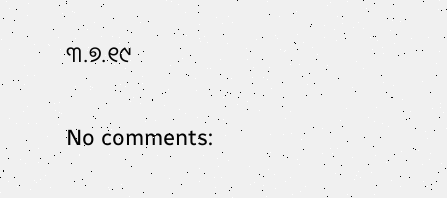୩.୭.୧୯

No comments: